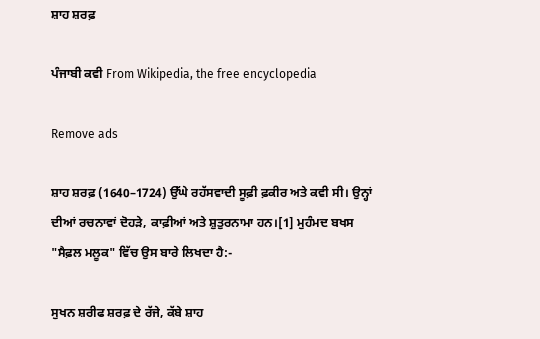ਸ਼ਾਹ ਸ਼ਰਫ਼

ਪੰਜਾਬੀ ਕਵੀ From Wikipedia, the free encyclopedia

Remove ads

ਸ਼ਾਹ ਸ਼ਰਫ਼ (1640–1724) ਉੱਘੇ ਰਹੱਸਵਾਦੀ ਸੂਫ਼ੀ ਫ਼ਕੀਰ ਅਤੇ ਕਵੀ ਸੀ। ਉਨ੍ਹਾਂ ਦੀਆਂ ਰਚਨਾਵਾਂ ਦੋਹੜੇ, ਕਾਫ਼ੀਆਂ ਅਤੇ ਸ਼ੁਤੁਰਨਾਮਾ ਹਨ।[1] ਮੁਹੰਮਦ ਬਖਸ "ਸੈਫ਼ਲ ਮਲੂਕ" ਵਿੱਚ ਉਸ ਬਾਰੇ ਲਿਖਦਾ ਹੈ:-

ਸੁਖਨ ਸ਼ਰੀਫ ਸ਼ਰਫ਼ ਦੇ ਰੱਜੇ, ਕੱਬੇ ਸ਼ਾਹ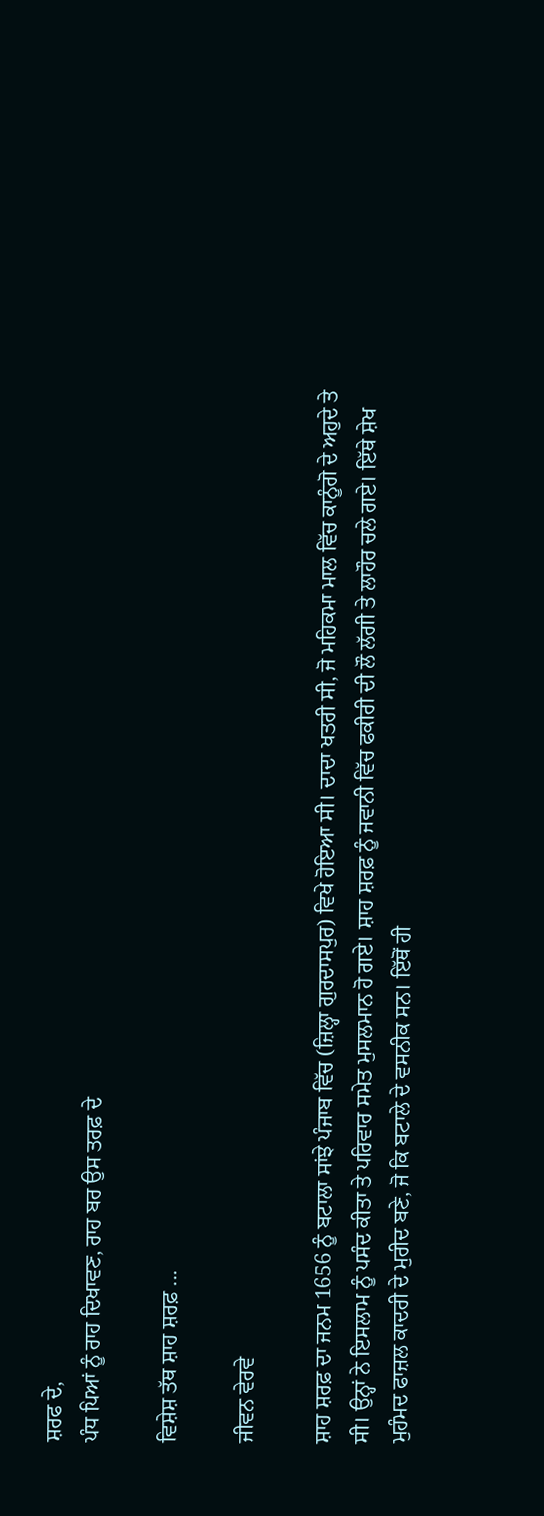ਸ਼ਰਫ ਦੇ,
ਪੰਧ ਪਿਆਂ ਨੂੰ ਰਾਹ ਦਿਖਾਵਣ, ਰਾਹ ਬਰ ਉਸ ਤਰਫ਼ ਦੇ

ਵਿਸ਼ੇਸ਼ ਤੱਥ ਸ਼ਾਹ ਸ਼ਰਫ਼ ...

ਜੀਵਨ ਵੇਰਵੇ

ਸ਼ਾਹ ਸ਼ਰਫ਼ ਦਾ ਜਨਮ 1656 ਨੂੰ ਬਟਾਲਾ ਸਾਂਝੇ ਪੰਜਾਬ ਵਿੱਚ (ਜ਼ਿਲ੍ਹਾ ਗੁਰਦਾਸਪੁਰ) ਵਿਖੇ ਹੋਇਆ ਸੀ। ਦਾਦਾ ਖਤਰੀ ਸੀ, ਜੋ ਮਹਿਕਮਾ ਮਾਲ ਵਿੱਚ ਕਾਨੂੰਗੋ ਦੇ ਅਹੁਦੇ ਤੇ ਸੀ। ਉਨ੍ਹਾਂ ਨੇ ਇਸਲਾਮ ਨੂੰ ਪਸੰਦ ਕੀਤਾ ਤੇ ਪਰਿਵਾਰ ਸਮੇਤ ਮੁਸਲਮਾਨ ਹੋ ਗਏ। ਸ਼ਾਹ ਸ਼ਰਫ਼ ਨੂੰ ਜਵਾਨੀ ਵਿੱਚ ਫਕੀਰੀ ਦੀ ਲੌ ਲੱਗੀ ਤੇ ਲਾਹੌਰ ਚਲੇ ਗਏ। ਇੱਥੇ ਸ਼ੇਖ ਮੁਹੰਮਦ ਫਾਜ਼ਲ ਕਾਦਰੀ ਦੇ ਮੁਰੀਦ ਬਣੇ, ਜੋ ਕਿ ਬਟਾਲੇ ਦੇ ਵਸਨੀਕ ਸਨ। ਇੱਥੋਂ ਹੀ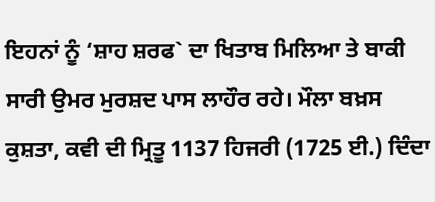ਇਹਨਾਂ ਨੂੰ ‘ਸ਼ਾਹ ਸ਼ਰਫ` ਦਾ ਖਿਤਾਬ ਮਿਲਿਆ ਤੇ ਬਾਕੀ ਸਾਰੀ ਉਮਰ ਮੁਰਸ਼ਦ ਪਾਸ ਲਾਹੌਰ ਰਹੇ। ਮੌਲਾ ਬਖ਼ਸ ਕੁਸ਼ਤਾ, ਕਵੀ ਦੀ ਮ੍ਰਿਤੂ 1137 ਹਿਜਰੀ (1725 ਈ.) ਦਿੰਦਾ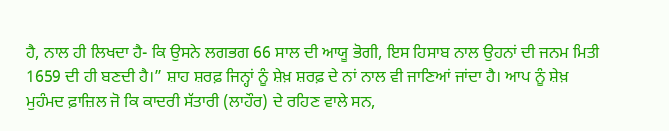ਹੈ, ਨਾਲ ਹੀ ਲਿਖਦਾ ਹੈ- ਕਿ ਉਸਨੇ ਲਗਭਗ 66 ਸਾਲ ਦੀ ਆਯੂ ਭੋਗੀ, ਇਸ ਹਿਸਾਬ ਨਾਲ ਉਹਨਾਂ ਦੀ ਜਨਮ ਮਿਤੀ 1659 ਦੀ ਹੀ ਬਣਦੀ ਹੈ।” ਸ਼ਾਹ ਸ਼ਰਫ਼ ਜਿਨ੍ਹਾਂ ਨੂੰ ਸ਼ੇਖ਼ ਸ਼ਰਫ਼ ਦੇ ਨਾਂ ਨਾਲ ਵੀ ਜਾਣਿਆਂ ਜਾਂਦਾ ਹੈ। ਆਪ ਨੂੰ ਸ਼ੇਖ਼ ਮੁਹੰਮਦ ਫ਼ਾਜ਼ਿਲ ਜੋ ਕਿ ਕਾਦਰੀ ਸੱਤਾਰੀ (ਲਾਹੌਰ) ਦੇ ਰਹਿਣ ਵਾਲੇ ਸਨ,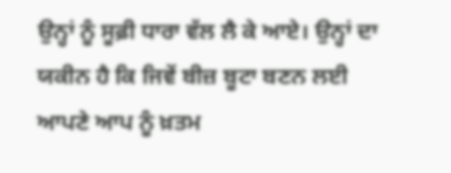ਉਨ੍ਹਾਂ ਨੂੰ ਸੂਫ਼ੀ ਧਾਰਾ ਵੱਲ ਲੈ ਕੇ ਆਏ। ਉਨ੍ਹਾਂ ਦਾ ਯਕੀਨ ਹੈ ਕਿ ਜਿਵੇਂ ਬੀਜ਼ ਬੂਟਾ ਬਣਨ ਲਈ ਆਪਣੇ ਆਪ ਨੂੰ ਖ਼ਤਮ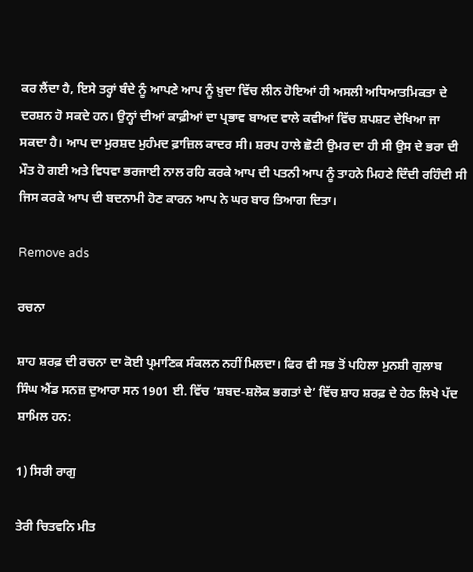ਕਰ ਲੈਂਦਾ ਹੈ, ਇਸੇ ਤਰ੍ਹਾਂ ਬੰਦੇ ਨੂੰ ਆਪਣੇ ਆਪ ਨੂੰ ਖ਼ੁਦਾ ਵਿੱਚ ਲੀਨ ਹੋਇਆਂ ਹੀ ਅਸਲੀ ਅਧਿਆਤਮਿਕਤਾ ਦੇ ਦਰਸ਼ਨ ਹੋ ਸਕਦੇ ਹਨ। ਉਨ੍ਹਾਂ ਦੀਆਂ ਕਾਫ਼ੀਆਂ ਦਾ ਪ੍ਰਭਾਵ ਬਾਅਦ ਵਾਲੇ ਕਵੀਆਂ ਵਿੱਚ ਸ਼ਪਸ਼ਟ ਦੇਖਿਆ ਜਾ ਸਕਦਾ ਹੈ। ਆਪ ਦਾ ਮੁਰਸ਼ਦ ਮੁਹੰਮਦ ਫ਼ਾਜ਼ਿਲ ਕਾਦਰ ਸੀ। ਸ਼ਰਪ ਹਾਲੇ ਛੋਟੀ ਉਮਰ ਦਾ ਹੀ ਸੀ ਉਸ ਦੇ ਭਰਾ ਦੀ ਮੌਤ ਹੋ ਗਈ ਅਤੇ ਵਿਧਵਾ ਭਰਜਾਈ ਨਾਲ ਰਹਿ ਕਰਕੇ ਆਪ ਦੀ ਪਤਨੀ ਆਪ ਨੂੰ ਤਾਹਨੇ ਮਿਹਣੇ ਦਿੰਦੀ ਰਹਿੰਦੀ ਸੀ ਜਿਸ ਕਰਕੇ ਆਪ ਦੀ ਬਦਨਾਮੀ ਹੋਣ ਕਾਰਨ ਆਪ ਨੇ ਘਰ ਬਾਰ ਤਿਆਗ ਦਿਤਾ।

Remove ads

ਰਚਨਾ

ਸ਼ਾਹ ਸ਼ਰਫ਼ ਦੀ ਰਚਨਾ ਦਾ ਕੋਈ ਪ੍ਰਮਾਣਿਕ ਸੰਕਲਨ ਨਹੀਂ ਮਿਲਦਾ। ਫਿਰ ਵੀ ਸਭ ਤੋਂ ਪਹਿਲਾ ਮੁਨਸ਼ੀ ਗੁਲਾਬ ਸਿੰਘ ਐਂਡ ਸਨਜ਼ ਦੁਆਰਾ ਸਨ 1901 ਈ. ਵਿੱਚ ‘ਸ਼ਬਦ-ਸ਼ਲੋਕ ਭਗਤਾਂ ਦੇ’ ਵਿੱਚ ਸ਼ਾਹ ਸ਼ਰਫ਼ ਦੇ ਹੇਠ ਲਿਖੇ ਪੱਦ ਸ਼ਾਮਿਲ ਹਨ:

1) ਸਿਰੀ ਰਾਗੁ

ਤੇਰੀ ਚਿਤਵਨਿ ਮੀਤ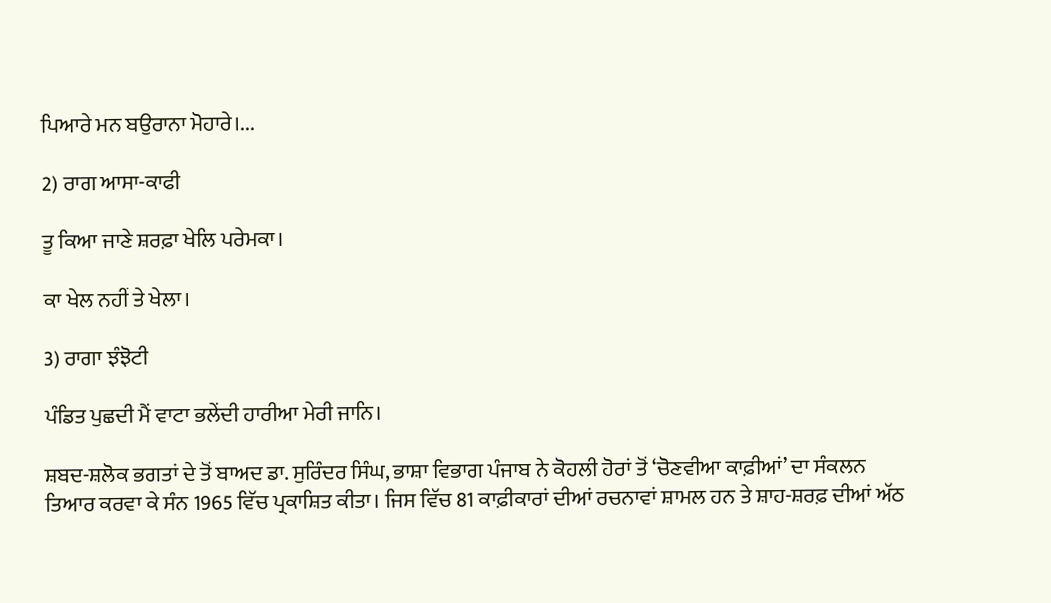ਪਿਆਰੇ ਮਨ ਬਉਰਾਨਾ ਮੋਹਾਰੇ।...

2) ਰਾਗ ਆਸਾ-ਕਾਫੀ

ਤੂ ਕਿਆ ਜਾਣੇ ਸ਼ਰਫ਼ਾ ਖੇਲਿ ਪਰੇਮਕਾ।

ਕਾ ਖੇਲ ਨਹੀਂ ਤੇ ਖੇਲਾ।

3) ਰਾਗਾ ਝੰਝੋਟੀ

ਪੰਡਿਤ ਪੁਛਦੀ ਮੈਂ ਵਾਟਾ ਭਲੇਂਦੀ ਹਾਰੀਆ ਮੇਰੀ ਜਾਨਿ।

ਸ਼ਬਦ-ਸ਼ਲੋਕ ਭਗਤਾਂ ਦੇ ਤੋਂ ਬਾਅਦ ਡਾ. ਸੁਰਿੰਦਰ ਸਿੰਘ, ਭਾਸ਼ਾ ਵਿਭਾਗ ਪੰਜਾਬ ਨੇ ਕੋਹਲੀ ਹੋਰਾਂ ਤੋਂ ‘ਚੋਣਵੀਆ ਕਾਫ਼ੀਆਂ’ ਦਾ ਸੰਕਲਨ ਤਿਆਰ ਕਰਵਾ ਕੇ ਸੰਨ 1965 ਵਿੱਚ ਪ੍ਰਕਾਸ਼ਿਤ ਕੀਤਾ। ਜਿਸ ਵਿੱਚ 81 ਕਾਫ਼ੀਕਾਰਾਂ ਦੀਆਂ ਰਚਨਾਵਾਂ ਸ਼ਾਮਲ ਹਨ ਤੇ ਸ਼ਾਹ-ਸ਼ਰਫ਼ ਦੀਆਂ ਅੱਠ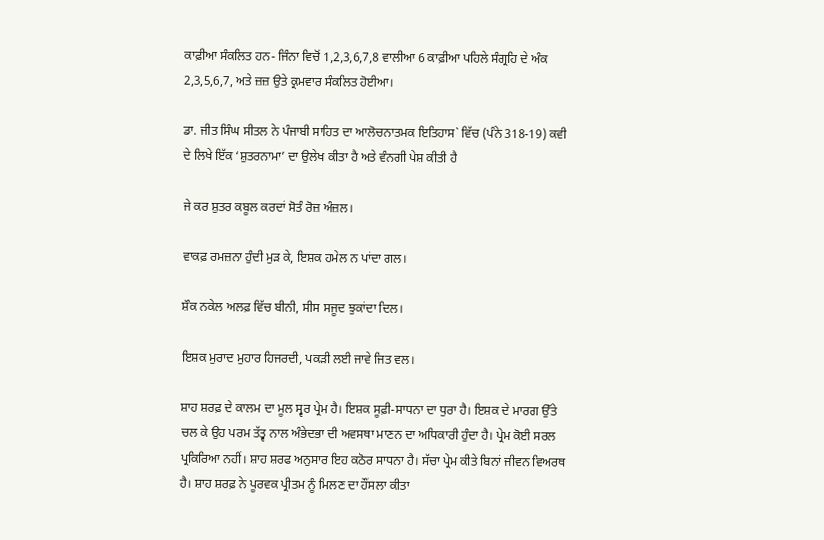ਕਾਫ਼ੀਆ ਸੰਕਲਿਤ ਹਨ- ਜਿੰਨਾ ਵਿਚੋਂ 1,2,3,6,7,8 ਵਾਲੀਆ 6 ਕਾਫ਼ੀਆ ਪਹਿਲੇ ਸੰਗ੍ਰਹਿ ਦੇ ਅੰਕ 2,3,5,6,7, ਅਤੇ ਜ਼ਜ਼ ਉਤੇ ਕ੍ਰਮਵਾਰ ਸੰਕਲਿਤ ਹੋਈਆ।

ਡਾ. ਜੀਤ ਸਿੰਘ ਸੀਤਲ ਨੇ ਪੰਜਾਬੀ ਸਾਹਿਤ ਦਾ ਆਲੋਚਨਾਤਮਕ ਇਤਿਹਾਸ` ਵਿੱਚ (ਪੰਨੇ 318-19) ਕਵੀ ਦੇ ਲਿਖੇ ਇੱਕ ‘ਸ਼ੁਤਰਨਾਮਾ’ ਦਾ ਉਲੇਖ ਕੀਤਾ ਹੈ ਅਤੇ ਵੰਨਗੀ ਪੇਸ਼ ਕੀਤੀ ਹੈ

ਜੇ ਕਰ ਸ਼ੁਤਰ ਕਬੂਲ ਕਰਦਾਂ ਸੋਤੰ ਰੋਜ਼ ਅੰਜ਼ਲ।

ਵਾਕਫ਼ ਰਮਜ਼ਨਾ ਹੁੰਦੀ ਮੁੜ ਕੇ, ਇਸ਼ਕ ਹਮੇਲ ਨ ਪਾਂਦਾ ਗਲ।

ਸ਼ੌਕ ਨਕੇਲ ਅਲਫ਼ ਵਿੱਚ ਬੀਨੀ, ਸੀਸ ਸਜੂਦ ਝੁਕਾਂਦਾ ਦਿਲ।

ਇਸ਼ਕ ਮੁਰਾਦ ਮੁਹਾਰ ਹਿਜਰਦੀ, ਪਕੜੀ ਲਈ ਜਾਵੇ ਜਿਤ ਵਲ।

ਸ਼ਾਹ ਸ਼ਰਫ਼ ਦੇ ਕਾਲਮ ਦਾ ਮੂਲ ਸ੍ਵਰ ਪ੍ਰੇਮ ਹੈ। ਇਸ਼ਕ ਸੂਫ਼ੀ-ਸਾਧਨਾ ਦਾ ਧੁਰਾ ਹੈ। ਇਸ਼ਕ ਦੇ ਮਾਰਗ ਉੱਤੇ ਚਲ ਕੇ ਉਹ ਪਰਮ ਤੱਤ੍ਵ ਨਾਲ ਅੰਭੇਦਭਾ ਦੀ ਅਵਸਥਾ ਮਾਣਨ ਦਾ ਅਧਿਕਾਰੀ ਹੁੰਦਾ ਹੈ। ਪ੍ਰੇਮ ਕੋਈ ਸਰਲ ਪ੍ਰਕਿਰਿਆ ਨਹੀਂ। ਸ਼ਾਹ ਸ਼ਰਫ ਅਨੁਸਾਰ ਇਹ ਕਠੋਰ ਸਾਧਨਾ ਹੈ। ਸੱਚਾ ਪ੍ਰੇਮ ਕੀਤੇ ਬਿਨਾਂ ਜੀਵਨ ਵਿਅਰਥ ਹੈ। ਸ਼ਾਹ ਸ਼ਰਫ਼ ਨੇ ਪੂਰਵਕ ਪ੍ਰੀਤਮ ਨੂੰ ਮਿਲਣ ਦਾ ਹੌਂਸਲਾ ਕੀਤਾ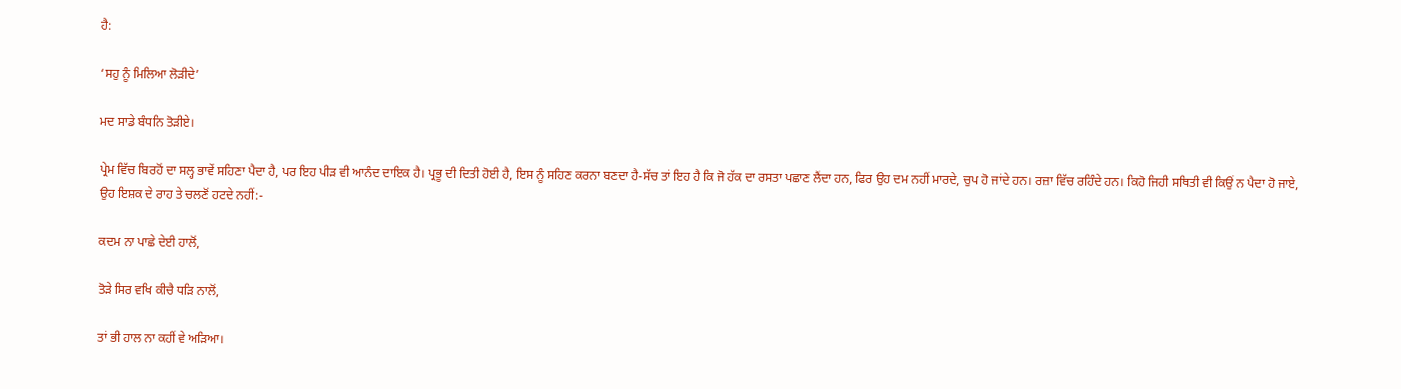ਹੈ:

‘ਸਹੁ ਨੂੰ ਮਿਲਿਆ ਲੋੜੀਦੇ’

ਮਦ ਸਾਡੇ ਬੰਧਨਿ ਤੋੜੀਏ।

ਪ੍ਰੇਮ ਵਿੱਚ ਬਿਰਹੋਂ ਦਾ ਸਲ੍ਹ ਭਾਵੇਂ ਸਹਿਣਾ ਪੈਦਾ ਹੈ, ਪਰ ਇਹ ਪੀੜ ਵੀ ਆਨੰਦ ਦਾਇਕ ਹੈ। ਪ੍ਰਭੂ ਦੀ ਦਿਤੀ ਹੋਈ ਹੈ, ਇਸ ਨੂੰ ਸਹਿਣ ਕਰਨਾ ਬਣਦਾ ਹੈ-ਸੱਚ ਤਾਂ ਇਹ ਹੈ ਕਿ ਜੋ ਹੱਕ ਦਾ ਰਸਤਾ ਪਛਾਣ ਲੈਂਦਾ ਹਨ, ਫਿਰ ਉਹ ਦਮ ਨਹੀਂ ਮਾਰਦੇ, ਚੁਪ ਹੋ ਜਾਂਦੇ ਹਨ। ਰਜ਼ਾ ਵਿੱਚ ਰਹਿੰਦੇ ਹਨ। ਕਿਹੋ ਜਿਹੀ ਸਥਿਤੀ ਵੀ ਕਿਉਂ ਨ ਪੈਦਾ ਹੋ ਜਾਏ, ਉਹ ਇਸ਼ਕ ਦੇ ਰਾਹ ਤੇ ਚਲਣੋਂ ਹਟਦੇ ਨਹੀਂ:-

ਕਦਮ ਨਾ ਪਾਛੇ ਦੇਈ ਹਾਲੋਂ,

ਤੋੜੇ ਸਿਰ ਵਖਿ ਕੀਚੈ ਧੜਿ ਨਾਲੋਂ,

ਤਾਂ ਭੀ ਹਾਲ ਨਾ ਕਹੀਂ ਵੇ ਅੜਿਆ।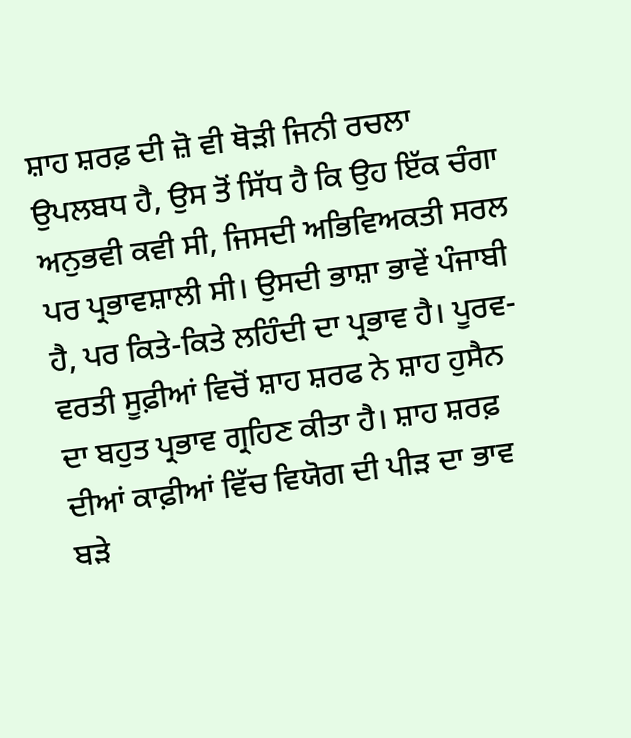ਸ਼ਾਹ ਸ਼ਰਫ਼ ਦੀ ਜ਼ੋ ਵੀ ਥੋੜੀ ਜਿਨੀ ਰਚਲਾ ਉਪਲਬਧ ਹੈ, ਉਸ ਤੋਂ ਸਿੱਧ ਹੈ ਕਿ ਉਹ ਇੱਕ ਚੰਗਾ ਅਨੁਭਵੀ ਕਵੀ ਸੀ, ਜਿਸਦੀ ਅਭਿਵਿਅਕਤੀ ਸਰਲ ਪਰ ਪ੍ਰਭਾਵਸ਼ਾਲੀ ਸੀ। ਉਸਦੀ ਭਾਸ਼ਾ ਭਾਵੇਂ ਪੰਜਾਬੀ ਹੈ, ਪਰ ਕਿਤੇ-ਕਿਤੇ ਲਹਿੰਦੀ ਦਾ ਪ੍ਰਭਾਵ ਹੈ। ਪੂਰਵ-ਵਰਤੀ ਸੂਫ਼ੀਆਂ ਵਿਚੋਂ ਸ਼ਾਹ ਸ਼ਰਫ ਨੇ ਸ਼ਾਹ ਹੁਸੈਨ ਦਾ ਬਹੁਤ ਪ੍ਰਭਾਵ ਗ੍ਰਹਿਣ ਕੀਤਾ ਹੈ। ਸ਼ਾਹ ਸ਼ਰਫ਼ ਦੀਆਂ ਕਾਫ਼ੀਆਂ ਵਿੱਚ ਵਿਯੋਗ ਦੀ ਪੀੜ ਦਾ ਭਾਵ ਬੜੇ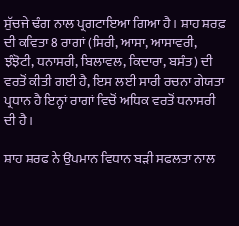ਸੁੱਚਜੇ ਢੰਗ ਨਾਲ ਪ੍ਰਗਟਾਇਆ ਗਿਆ ਹੈ। ਸ਼ਾਹ ਸ਼ਰਫ਼ ਦੀ ਕਵਿਤਾ 8 ਰਾਗਾਂ (ਸਿਰੀ, ਆਸਾ, ਆਸਾਵਰੀ, ਝੰਝੋਟੀ, ਧਨਾਸਰੀ, ਬਿਲਾਵਲ, ਕਿਦਾਰਾ, ਬਸੰਤ) ਦੀ ਵਰਤੋਂ ਕੀਤੀ ਗਈ ਹੈ, ਇਸ ਲਈ ਸਾਰੀ ਰਚਨਾ ਗੇਯਤਾ ਪ੍ਰਧਾਨ ਹੈ ਇਨ੍ਹਾਂ ਰਾਗਾਂ ਵਿਚੋਂ ਅਧਿਕ ਵਰਤੋਂ ਧਨਾਸਰੀ ਦੀ ਹੈ।

ਸ਼ਾਹ ਸ਼ਰਫ ਨੇ ਉਪਮਾਨ ਵਿਧਾਨ ਬੜੀ ਸਫਲਤਾ ਨਾਲ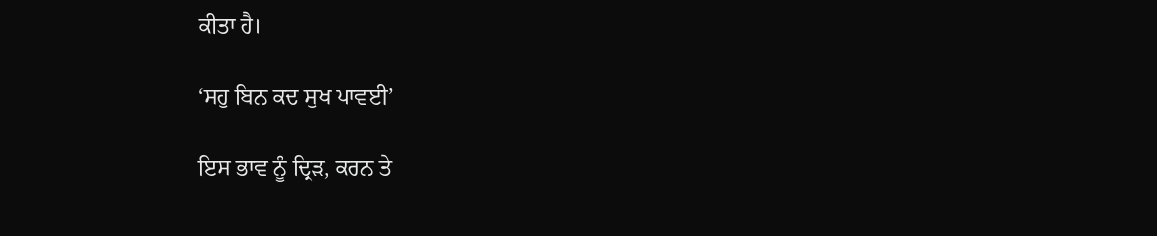ਕੀਤਾ ਹੈ।

‘ਸਹੁ ਬਿਨ ਕਦ ਸੁਖ ਪਾਵਈ’

ਇਸ ਭਾਵ ਨੂੰ ਦ੍ਰਿੜ, ਕਰਨ ਤੇ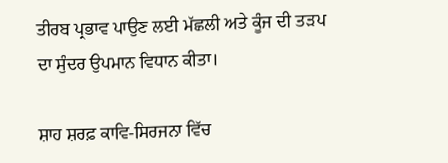ਤੀਰਬ ਪ੍ਰਭਾਵ ਪਾਉਣ ਲਈ ਮੱਛਲੀ ਅਤੇ ਕੂੰਜ ਦੀ ਤੜਪ ਦਾ ਸੁੰਦਰ ਉਪਮਾਨ ਵਿਧਾਨ ਕੀਤਾ।

ਸ਼ਾਹ ਸ਼ਰਫ਼ ਕਾਵਿ-ਸਿਰਜਨਾ ਵਿੱਚ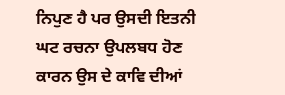ਨਿਪੁਣ ਹੈ ਪਰ ਉਸਦੀ ਇਤਨੀ ਘਟ ਰਚਨਾ ਉਪਲਬਧ ਹੋਣ ਕਾਰਨ ਉਸ ਦੇ ਕਾਵਿ ਦੀਆਂ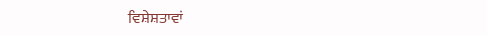ਵਿਸ਼ੇਸ਼ਤਾਵਾਂ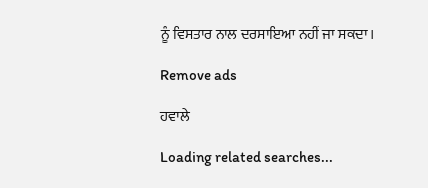ਨੂੰ ਵਿਸਤਾਰ ਨਾਲ ਦਰਸਾਇਆ ਨਹੀਂ ਜਾ ਸਕਦਾ।

Remove ads

ਹਵਾਲੇ

Loading related searches...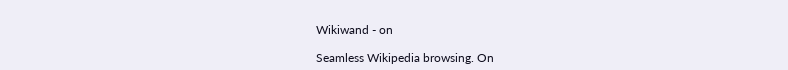Wikiwand - on

Seamless Wikipedia browsing. On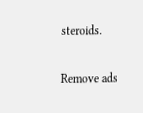steroids.

Remove ads